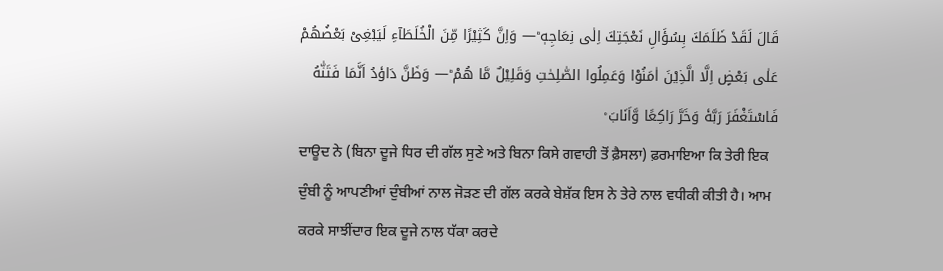قَالَ لَقَدْ ظَلَمَكَ بِسُؤَالِ نَعْجَتِكَ اِلٰی نِعَاجِهٖ ؕ— وَاِنَّ كَثِیْرًا مِّنَ الْخُلَطَآءِ لَیَبْغِیْ بَعْضُهُمْ عَلٰی بَعْضٍ اِلَّا الَّذِیْنَ اٰمَنُوْا وَعَمِلُوا الصّٰلِحٰتِ وَقَلِیْلٌ مَّا هُمْ ؕ— وَظَنَّ دَاوٗدُ اَنَّمَا فَتَنّٰهُ فَاسْتَغْفَرَ رَبَّهٗ وَخَرَّ رَاكِعًا وَّاَنَابَ ۟
ਦਾਊਦ ਨੇ (ਬਿਨਾ ਦੂਜੇ ਧਿਰ ਦੀ ਗੱਲ ਸੁਣੇ ਅਤੇ ਬਿਨਾ ਕਿਸੇ ਗਵਾਹੀ ਤੋਂ ਫ਼ੈਸਲਾ) ਫ਼ਰਮਾਇਆ ਕਿ ਤੇਰੀ ਇਕ ਦੁੰਬੀ ਨੂੰ ਆਪਣੀਆਂ ਦੁੰਬੀਆਂ ਨਾਲ ਜੋੜਣ ਦੀ ਗੱਲ ਕਰਕੇ ਬੇਸ਼ੱਕ ਇਸ ਨੇ ਤੇਰੇ ਨਾਲ ਵਧੀਕੀ ਕੀਤੀ ਹੈ। ਆਮ ਕਰਕੇ ਸਾਝੀਂਦਾਰ ਇਕ ਦੂਜੇ ਨਾਲ ਧੱਕਾ ਕਰਦੇ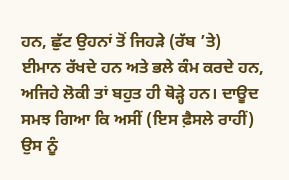ਹਨ, ਛੁੱਟ ਉਹਨਾਂ ਤੋਂ ਜਿਹੜੇ (ਰੱਬ ’ਤੇ) ਈਮਾਨ ਰੱਖਦੇ ਹਨ ਅਤੇ ਭਲੇ ਕੰਮ ਕਰਦੇ ਹਨ, ਅਜਿਹੇ ਲੋਕੀ ਤਾਂ ਬਹੁਤ ਹੀ ਥੋੜ੍ਹੇ ਹਨ। ਦਾਊਦ ਸਮਝ ਗਿਆ ਕਿ ਅਸੀਂ (ਇਸ ਫ਼ੈਸਲੇ ਰਾਹੀਂ) ਉਸ ਨੂੰ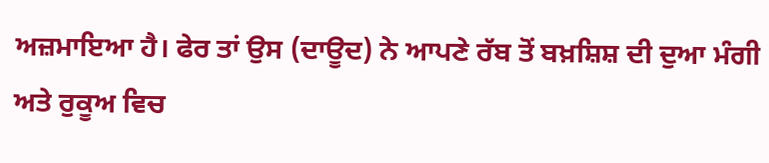ਅਜ਼ਮਾਇਆ ਹੈ। ਫੇਰ ਤਾਂ ਉਸ (ਦਾਊਦ) ਨੇ ਆਪਣੇ ਰੱਬ ਤੋਂ ਬਖ਼ਸ਼ਿਸ਼ ਦੀ ਦੁਆ ਮੰਗੀ ਅਤੇ ਰੁਕੂਅ ਵਿਚ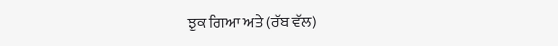ਝੁਕ ਗਿਆ ਅਤੇ (ਰੱਬ ਵੱਲ)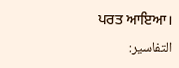ਪਰਤ ਆਇਆ।
التفاسير: